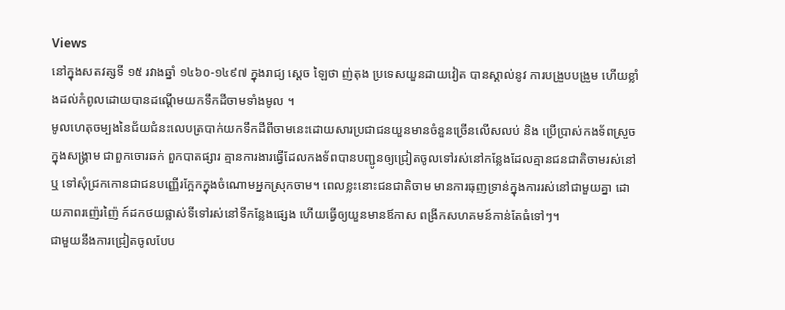Views
នៅក្នុងសតវត្សទី ១៥ រវាងឆ្នាំ ១៤៦០-១៤៩៧ ក្នុងរាជ្យ ស្តេច ឡៃថា ញ់តុង ប្រទេសយួនដាយវៀត បានស្គាល់នូវ ការបង្រួបបង្រួម ហើយខ្លាំងដល់កំពូលដោយបានដណ្តើមយកទឹកដីចាមទាំងមូល ។
មូលហេតុចម្បងនៃជ័យជំនះលេបត្របាក់យកទឹកដីពីចាមនេះដោយសារប្រជាជនយួនមានចំនួនច្រើនលើសលប់ និង ប្រើប្រាស់កងទ័ពស្រួចក្នុងសង្រ្គាម ជាពួកចោរឆក់ ពួកបាតផ្សារ គ្មានការងារធ្វើដែលកងទ័ពបានបញ្ជូនឲ្យជ្រៀតចូលទៅរស់នៅកន្លែងដែលគ្មានជនជាតិចាមរស់នៅ ឬ ទៅសុំជ្រកកោនជាជនបញ្ញើរក្អែកក្នុងចំណោមអ្នកស្រុកចាម។ ពេលខ្លះនោះជនជាតិចាម មានការធុញទ្រាន់ក្នុងការរស់នៅជាមួយគ្នា ដោយភាពរញ៉េរញ៉ៃ ក៍ដកថយផ្លាស់ទីទៅរស់នៅទីកន្លែងផ្សេង ហើយធ្វើឲ្យយួនមានឪកាស ពង្រីកសហគមន៍កាន់តែធំទៅៗ។
ជាមួយនឹងការជ្រៀតចូលបែប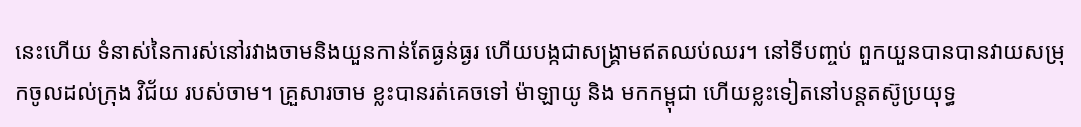នេះហើយ ទំនាស់នៃការស់នៅរវាងចាមនិងយួនកាន់តែធ្ងន់ធ្ងរ ហើយបង្កជាសង្រ្គាមឥតឈប់ឈរ។ នៅទីបញ្ចប់ ពួកយួនបានបានវាយសម្រុកចូលដល់ក្រុង វិជ័យ របស់ចាម។ គ្រួសារចាម ខ្លះបានរត់គេចទៅ ម៉ាឡាយូ និង មកកម្ពុជា ហើយខ្លះទៀតនៅបន្តតស៊ូប្រយុទ្ធ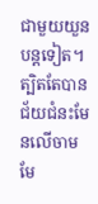ជាមួយយួនបន្តទៀត។
ត្បិតតែបានជ័យជំនះមែនលើចាមមែ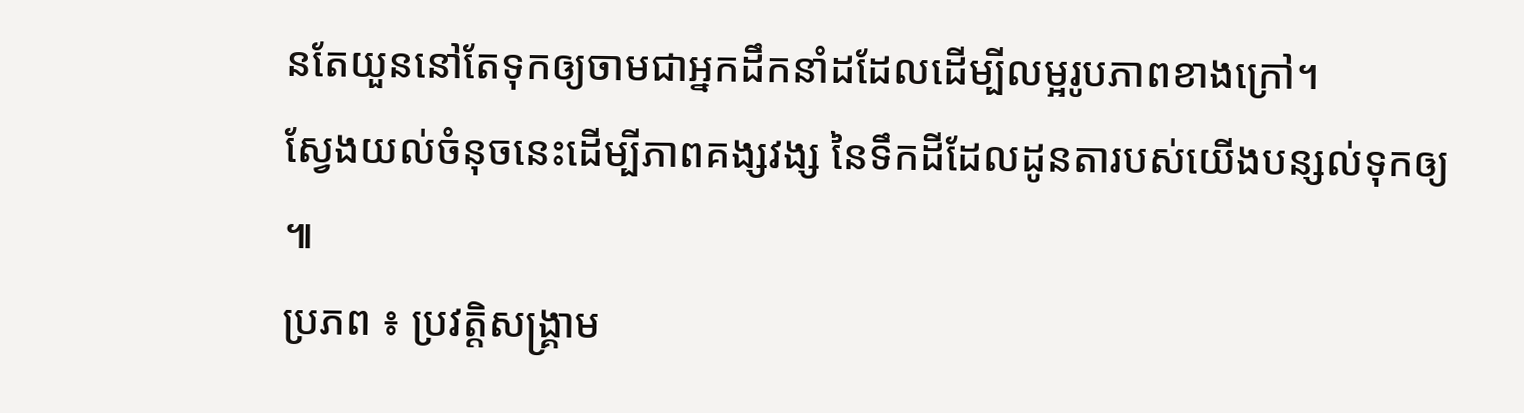នតែយួននៅតែទុកឲ្យចាមជាអ្នកដឹកនាំដដែលដើម្បីលម្អរូបភាពខាងក្រៅ។
ស្វែងយល់ចំនុចនេះដើម្បីភាពគង្សវង្ស នៃទឹកដីដែលដូនតារបស់យើងបន្សល់ទុកឲ្យ ៕
ប្រភព ៖ ប្រវត្តិសង្គ្រាម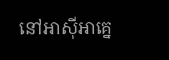នៅអាស៊ីអាគ្នេ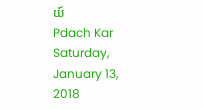យ៍
Pdach Kar
Saturday, January 13, 2018